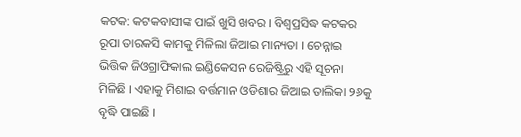କଟକ: କଟକବାସୀଙ୍କ ପାଇଁ ଖୁସି ଖବର । ବିଶ୍ଵପ୍ରସିଦ୍ଧ କଟକର ରୂପା ତାରକସି କାମକୁ ମିଳିଲା ଜିଆଇ ମାନ୍ୟତା । ଚେନ୍ନାଇ ଭିତ୍ତିକ ଜିଓଗ୍ରାଫିକାଲ ଇଣ୍ଡିକେସନ ରେଜିଷ୍ଟ୍ରିରୁ ଏହି ସୂଚନା ମିଳିଛି । ଏହାକୁ ମିଶାଇ ବର୍ତ୍ତମାନ ଓଡିଶାର ଜିଆଇ ତାଲିକା ୨୬କୁ ବୃଦ୍ଧି ପାଇଛି ।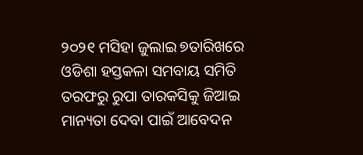୨୦୨୧ ମସିହା ଜୁଲାଇ ୭ତାରିଖରେ ଓଡିଶା ହସ୍ତକଳା ସମବାୟ ସମିତି ତରଫରୁ ରୁପା ତାରକସିକୁ ଜିଆଇ ମାନ୍ୟତା ଦେବା ପାଇଁ ଆବେଦନ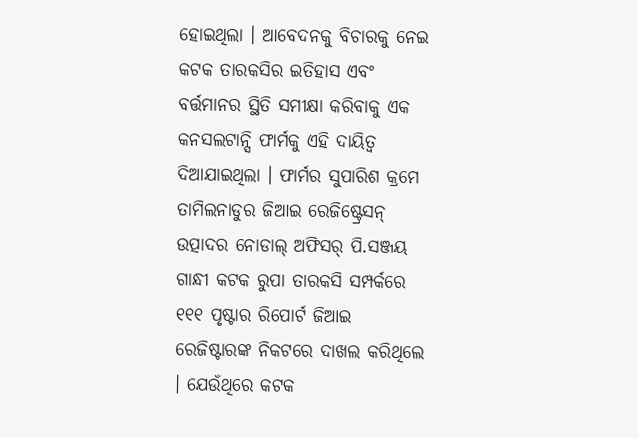ହୋଇଥିଲା । ଆବେଦନକୁ ବିଚାରକୁ ନେଇ କଟକ ତାରକସିର ଇତିହାସ ଏବଂ ବର୍ତ୍ତମାନର ସ୍ଥିତି ସମୀକ୍ଷା କରିବାକୁ ଏକ କନସଲଟାନ୍ସି ଫାର୍ମକୁ ଏହି ଦାୟିତ୍ଵ ଦିଆଯାଇଥିଲା । ଫାର୍ମର ସୁପାରିଶ କ୍ରମେ ତାମିଲନାଡୁର ଜିଆଇ ରେଜିଷ୍ଟ୍ରେସନ୍ ଉତ୍ପାଦର ନୋଡାଲ୍ ଅଫିସର୍ ପି.ସଞ୍ଜୟ ଗାନ୍ଧୀ କଟକ ରୁପା ତାରକସି ସମ୍ପର୍କରେ ୧୧୧ ପୃଷ୍ଟାର ରିପୋର୍ଟ ଜିଆଇ ରେଜିଷ୍ଟାରଙ୍କ ନିକଟରେ ଦାଖଲ କରିଥିଲେ । ଯେଉଁଥିରେ କଟକ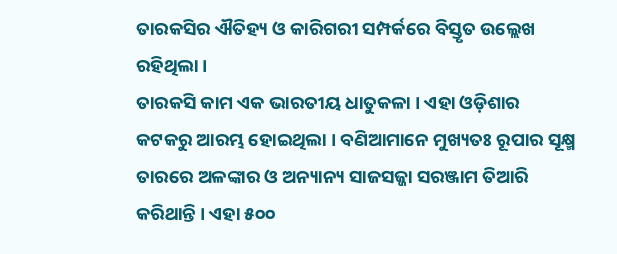ତାରକସିର ଐତିହ୍ୟ ଓ କାରିଗରୀ ସମ୍ପର୍କରେ ବିସ୍ତୃତ ଉଲ୍ଲେଖ ରହିଥିଲା ।
ତାରକସି କାମ ଏକ ଭାରତୀୟ ଧାତୁକଳା । ଏହା ଓଡ଼ିଶାର କଟକରୁ ଆରମ୍ଭ ହୋଇଥିଲା । ବଣିଆମାନେ ମୁଖ୍ୟତଃ ରୂପାର ସୂକ୍ଷ୍ମ ତାରରେ ଅଳଙ୍କାର ଓ ଅନ୍ୟାନ୍ୟ ସାଜସଜ୍ଜା ସରଞ୍ଜାମ ତିଆରି କରିଥାନ୍ତି । ଏହା ୫୦୦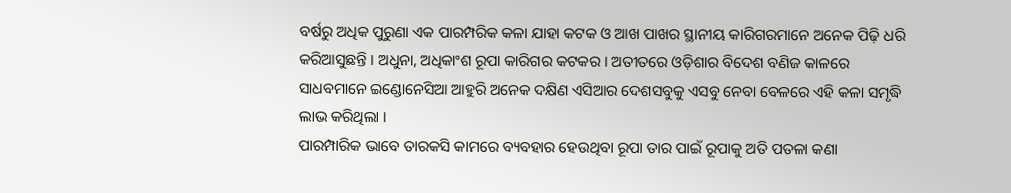ବର୍ଷରୁ ଅଧିକ ପୁରୁଣା ଏକ ପାରମ୍ପରିକ କଳା ଯାହା କଟକ ଓ ଆଖ ପାଖର ସ୍ଥାନୀୟ କାରିଗରମାନେ ଅନେକ ପିଢ଼ି ଧରି କରିଆସୁଛନ୍ତି । ଅଧୁନା, ଅଧିକାଂଶ ରୂପା କାରିଗର କଟକର । ଅତୀତରେ ଓଡ଼ିଶାର ବିଦେଶ ବଣିଜ କାଳରେ ସାଧବମାନେ ଇଣ୍ଡୋନେସିଆ ଆହୁରି ଅନେକ ଦକ୍ଷିଣ ଏସିଆର ଦେଶସବୁକୁ ଏସବୁ ନେବା ବେଳରେ ଏହି କଳା ସମୃଦ୍ଧି ଲାଭ କରିଥିଲା ।
ପାରମ୍ପାରିକ ଭାବେ ତାରକସି କାମରେ ବ୍ୟବହାର ହେଉଥିବା ରୂପା ତାର ପାଇଁ ରୂପାକୁ ଅତି ପତଳା କଣା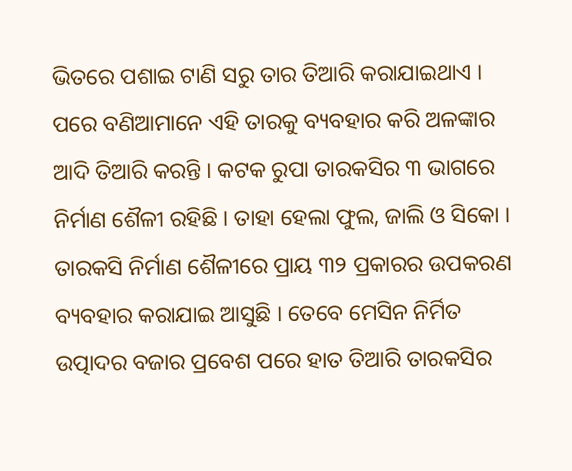ଭିତରେ ପଶାଇ ଟାଣି ସରୁ ତାର ତିଆରି କରାଯାଇଥାଏ । ପରେ ବଣିଆମାନେ ଏହି ତାରକୁ ବ୍ୟବହାର କରି ଅଳଙ୍କାର ଆଦି ତିଆରି କରନ୍ତି । କଟକ ରୁପା ତାରକସିର ୩ ଭାଗରେ ନିର୍ମାଣ ଶୈଳୀ ରହିଛି । ତାହା ହେଲା ଫୁଲ, ଜାଲି ଓ ସିକୋ । ତାରକସି ନିର୍ମାଣ ଶୈଳୀରେ ପ୍ରାୟ ୩୨ ପ୍ରକାରର ଉପକରଣ ବ୍ୟବହାର କରାଯାଇ ଆସୁଛି । ତେବେ ମେସିନ ନିର୍ମିତ ଉତ୍ପାଦର ବଜାର ପ୍ରବେଶ ପରେ ହାତ ତିଆରି ତାରକସିର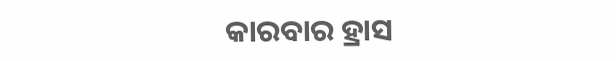କାରବାର ହ୍ରାସ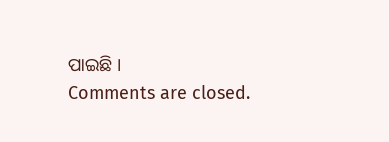ପାଇଛି ।
Comments are closed.